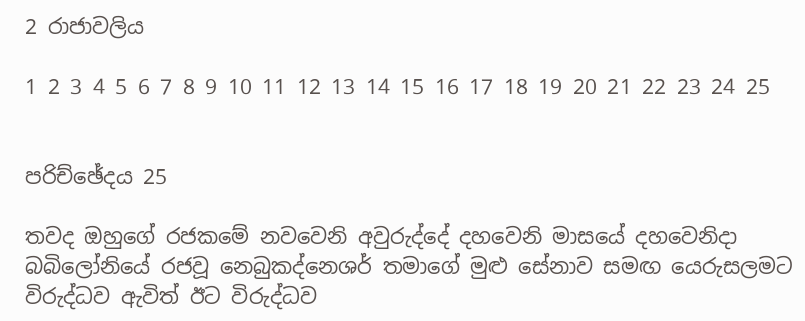2 රාජාවලිය

1 2 3 4 5 6 7 8 9 10 11 12 13 14 15 16 17 18 19 20 21 22 23 24 25


පරිච්ඡේදය 25

තවද ඔහුගේ රජකමේ නවවෙනි අවුරුද්දේ දහවෙනි මාසයේ දහවෙනිදා බබිලෝනියේ රජවූ නෙබුකද්නෙශර් තමාගේ මුළු සේනාව සමඟ යෙරුසලමට විරුද්ධව ඇවිත් ඊට විරුද්ධව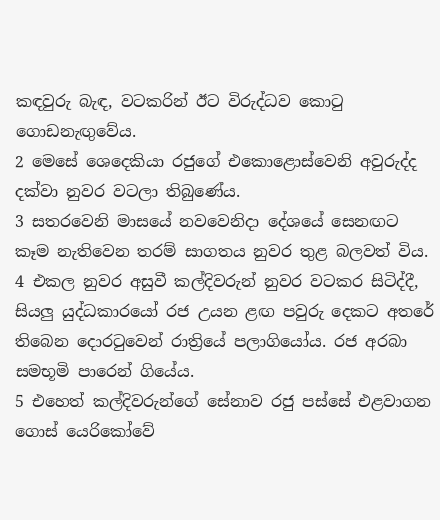කඳවුරු බැඳ, වටකරින් ඊට විරුද්ධව කොටු ගොඩනැඟුවේය.
2 මෙසේ ශෙදෙකියා රජුගේ එකොළොස්වෙනි අවුරුද්ද දක්වා නුවර වටලා තිබුණේය.
3 සතරවෙනි මාසයේ නවවෙනිදා දේශයේ සෙනඟට කෑම නැතිවෙන තරම් සාගතය නුවර තුළ බලවත් විය.
4 එකල නුවර අසුවී කල්දිවරුන් නුවර වටකර සිටිද්දී, සියලු යුද්ධකාරයෝ රජ උයන ළඟ පවුරු දෙකට අතරේ තිබෙන දොරටුවෙන් රාත්‍රියේ පලාගියෝය. රජ අරබා සමභූමි පාරෙන් ගියේය.
5 එහෙත් කල්දිවරුන්ගේ සේනාව රජු පස්සේ එළවාගන ගොස් යෙරිකෝවේ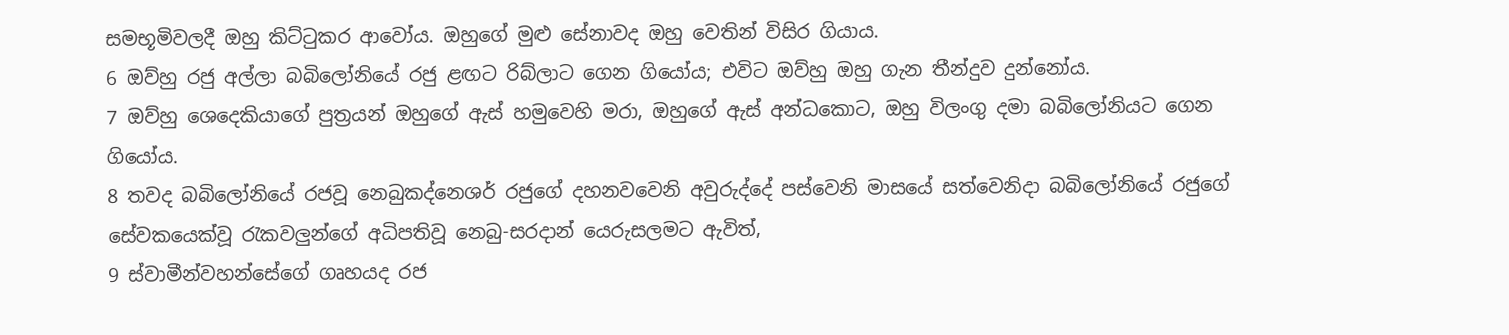සමභූමිවලදී ඔහු කිට්ටුකර ආවෝය. ඔහුගේ මුළු සේනාවද ඔහු වෙතින් විසිර ගියාය.
6 ඔව්හු රජු අල්ලා බබිලෝනියේ රජු ළඟට රිබ්ලාට ගෙන ගියෝය; එවිට ඔව්හු ඔහු ගැන තීන්දුව දුන්නෝය.
7 ඔව්හු ශෙදෙකියාගේ පුත්‍රයන් ඔහුගේ ඇස් හමුවෙහි මරා, ඔහුගේ ඇස් අන්ධකොට, ඔහු විලංගු දමා බබිලෝනියට ගෙන ගියෝය.
8 තවද බබිලෝනියේ රජවූ නෙබුකද්නෙශර් රජුගේ දහනවවෙනි අවුරුද්දේ පස්වෙනි මාසයේ සත්වෙනිදා බබිලෝනියේ රජුගේ සේවකයෙක්වූ රැකවලුන්ගේ අධිපතිවූ නෙබු-සරදාන් යෙරුසලමට ඇවිත්,
9 ස්වාමීන්වහන්සේගේ ගෘහයද රජ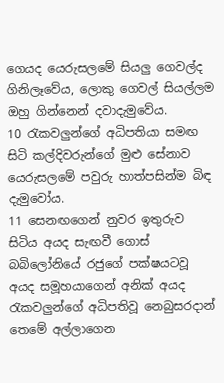ගෙයද යෙරුසලමේ සියලු ගෙවල්ද ගිනිලෑවේය, ලොකු ගෙවල් සියල්ලම ඔහු ගින්නෙන් දවාදැමුවේය.
10 රැකවලුන්ගේ අධිපතියා සමඟ සිටි කල්දිවරුන්ගේ මුළු සේනාව යෙරුසලමේ පවුරු හාත්පසින්ම බිඳ දැමුවෝය.
11 සෙනඟගෙන් නුවර ඉතුරුව සිටිය අයද සැඟවී ගොස් බබිලෝනියේ රජුගේ පක්ෂයටවූ අයද සමූහයාගෙන් අනික් අයද රැකවලුන්ගේ අධිපතිවූ නෙබුසරදාන් තෙමේ අල්ලාගෙන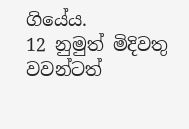ගියේය.
12 නුමුත් මිදිවතු වවන්ටත්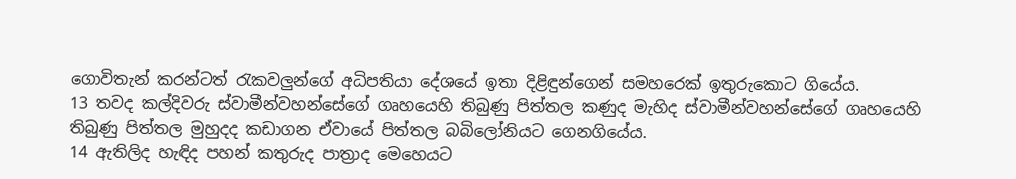ගොවිතැන් කරන්ටත් රැකවලුන්ගේ අධිපතියා දේශයේ ඉතා දිළිඳුන්ගෙන් සමහරෙක් ඉතුරුකොට ගියේය.
13 තවද කල්දිවරු ස්වාමීන්වහන්සේගේ ගෘහයෙහි තිබුණු පිත්තල කණුද මැහිද ස්වාමීන්වහන්සේගේ ගෘහයෙහි තිබුණු පිත්තල මුහුදද කඩාගන ඒවායේ පිත්තල බබිලෝනියට ගෙනගියේය.
14 ඇතිලිද හැඳිද පහන් කතුරුද පාත්‍රාද මෙහෙයට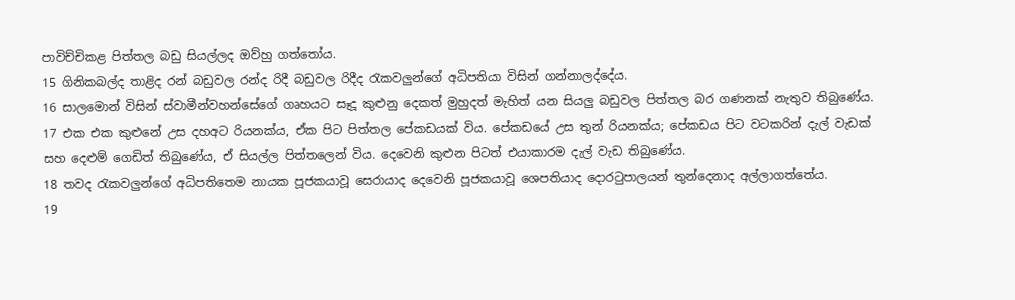පාවිච්චිකළ පිත්තල බඩු සියල්ලද ඔව්හු ගත්තෝය.
15 ගිනිකබල්ද තාළිද රන් බඩුවල රන්ද රිදී බඩුවල රිදීද රැකවලුන්ගේ අධිපතියා විසින් ගන්නාලද්දේය.
16 සාලමොන් විසින් ස්වාමීන්වහන්සේගේ ගෘහයට සෑදූ කුළුනු දෙකත් මුහුදත් මැහිත් යන සියලු බඩුවල පිත්තල බර ගණනක් නැතුව තිබුණේය.
17 එක එක කුළුනේ උස දහඅට රියනක්ය, ඒක පිට පිත්තල පේකඩයක් විය. පේකඩයේ උස තුන් රියනක්ය; පේකඩය පිට වටකරින් දැල් වැඩක් සහ දෙළුම් ගෙඩිත් තිබුණේය, ඒ සියල්ල පිත්තලෙන් විය. දෙවෙනි කුළුන පිටත් එයාකාරම දැල් වැඩ තිබුණේය.
18 තවද රැකවලුන්ගේ අධිපතිතෙම නායක පූජකයාවූ සෙරායාද දෙවෙනි පූජකයාවූ ශෙපතියාද දොරටුපාලයන් තුන්දෙනාද අල්ලාගත්තේය.
19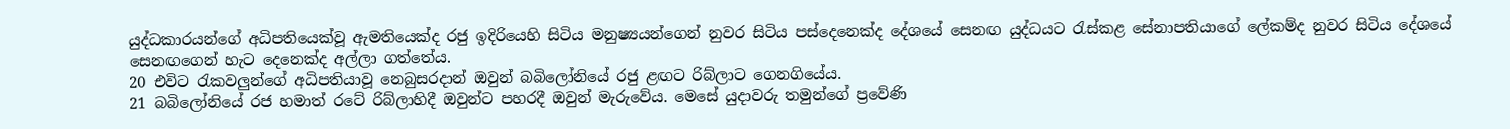යුද්ධකාරයන්ගේ අධිපතියෙක්වූ ඇමතියෙක්ද රජු ඉදිරියෙහි සිටිය මනුෂ්‍යයන්ගෙන් නුවර සිටිය පස්දෙනෙක්ද දේශයේ සෙනඟ යුද්ධයට රැස්කළ සේනාපතියාගේ ලේකම්ද නුවර සිටිය දේශයේ සෙනඟගෙන් හැට දෙනෙක්ද අල්ලා ගත්තේය.
20 එවිට රැකවලුන්ගේ අධිපතියාවූ නෙබුසරදාන් ඔවුන් බබිලෝනියේ රජු ළඟට රිබ්ලාට ගෙනගියේය.
21 බබිලෝනියේ රජ හමාත් රටේ රිබ්ලාහිදී ඔවුන්ට පහරදී ඔවුන් මැරුවේය. මෙසේ යුදාවරු තමුන්ගේ ප්‍රවේණි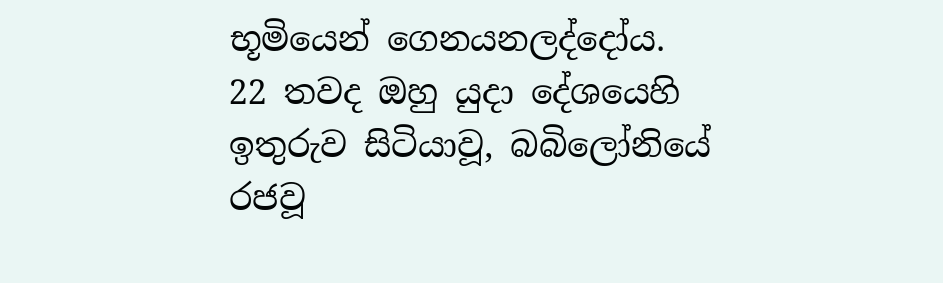භූමියෙන් ගෙනයනලද්දෝය.
22 තවද ඔහු යුදා දේශයෙහි ඉතුරුව සිටියාවූ, බබිලෝනියේ රජවූ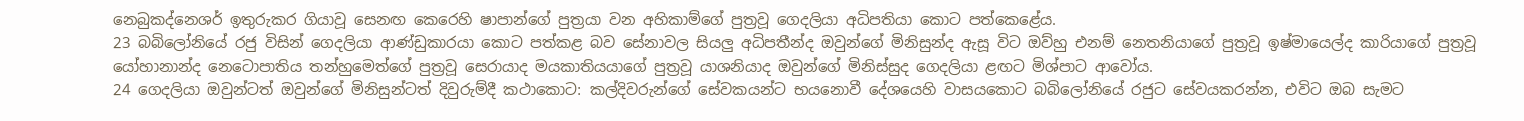නෙබුකද්නෙශර් ඉතුරුකර ගියාවූ සෙනඟ කෙරෙහි ෂාපාන්ගේ පුත්‍රයා වන අහිකාම්ගේ පුත්‍රවූ ගෙදලියා අධිපතියා කොට පත්කෙළේය.
23 බබිලෝනියේ රජු විසින් ගෙදලියා ආණ්ඩුකාරයා කොට පත්කළ බව සේනාවල සියලු අධිපතීන්ද ඔවුන්ගේ මිනිසුන්ද ඇසූ විට ඔව්හු එනම් නෙතනියාගේ පුත්‍රවූ ඉෂ්මායෙල්ද කාරියාගේ පුත්‍රවූ යෝහානාන්ද නෙටොපාතිය තන්හුමෙත්ගේ පුත්‍රවූ සෙරායාද මයකාතියයාගේ පුත්‍රවූ යාශනියාද ඔවුන්ගේ මිනිස්සුද ගෙදලියා ළඟට මිශ්පාට ආවෝය.
24 ගෙදලියා ඔවුන්ටත් ඔවුන්ගේ මිනිසුන්ටත් දිවුරුම්දී කථාකොට: කල්දිවරුන්ගේ සේවකයන්ට භයනොවී දේශයෙහි වාසයකොට බබිලෝනියේ රජුට සේවයකරන්න, එවිට ඔබ සැමට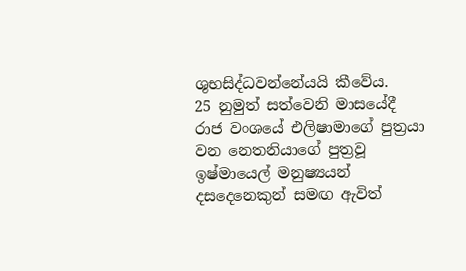ශුභසිද්ධවන්නේයයි කීවේය.
25 නුමුත් සත්වෙනි මාසයේදී රාජ වංශයේ එලිෂාමාගේ පුත්‍රයා වන නෙතනියාගේ පුත්‍රවූ ඉෂ්මායෙල් මනුෂ්‍යයන් දසදෙනෙකුන් සමඟ ඇවිත්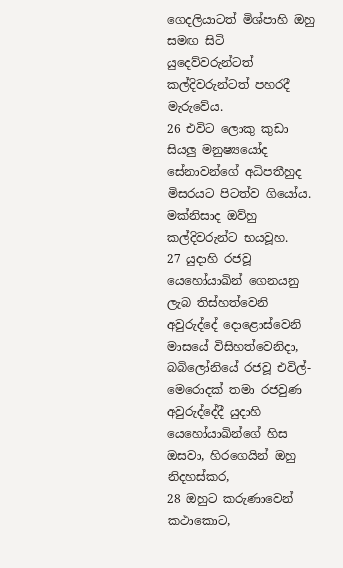ගෙදලියාටත් මිශ්පාහි ඔහු සමඟ සිටි යුදෙව්වරුන්ටත් කල්දිවරුන්ටත් පහරදී මැරුවේය.
26 එවිට ලොකු කුඩා සියලු මනුෂ්‍යයෝද සේනාවන්ගේ අධිපතීහුද මිසරයට පිටත්ව ගියෝය. මක්නිසාද ඔව්හු කල්දිවරුන්ට භයවූහ.
27 යුදාහි රජවූ යෙහෝයාඛින් ගෙනයනු ලැබ තිස්හත්වෙනි අවුරුද්දේ දොළොස්වෙනි මාසයේ විසිහත්වෙනිදා, බබිලෝනියේ රජවූ එවිල්-මෙරොදක් තමා රජවුණ අවුරුද්දේදී යුදාහි යෙහෝයාඛින්ගේ හිස ඔසවා, හිරගෙයින් ඔහු නිදහස්කර,
28 ඔහුට කරුණාවෙන් කථාකොට,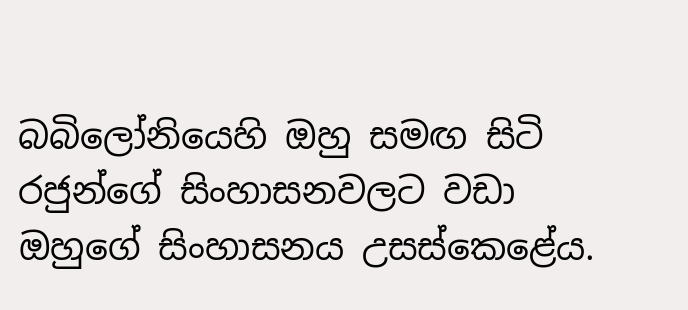බබිලෝනියෙහි ඔහු සමඟ සිටි රජුන්ගේ සිංහාසනවලට වඩා ඔහුගේ සිංහාසනය උසස්කෙළේය.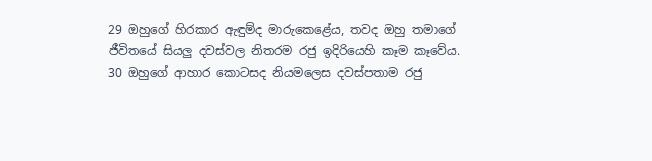29 ඔහුගේ හිරකාර ඇඳුම්ද මාරුකෙළේය, තවද ඔහු තමාගේ ජීවිතයේ සියලු දවස්වල නිතරම රජු ඉදිරියෙහි කෑම කෑවේය.
30 ඔහුගේ ආහාර කොටසද නියමලෙස දවස්පතාම රජු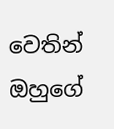වෙතින් ඔහුගේ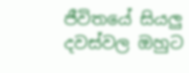ජීවිතයේ සියලු දවස්වල ඔහුට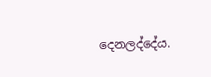දෙනලද්දේය.